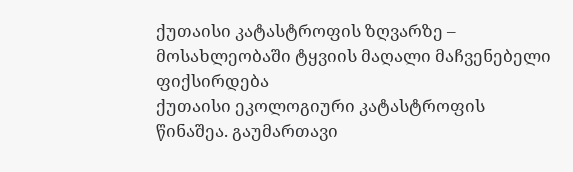ქუთაისი კატასტროფის ზღვარზე – მოსახლეობაში ტყვიის მაღალი მაჩვენებელი ფიქსირდება
ქუთაისი ეკოლოგიური კატასტროფის წინაშეა. გაუმართავი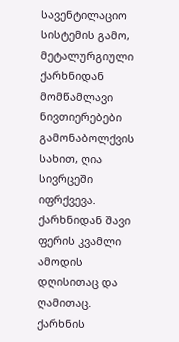სავენტილაციო სისტემის გამო, მეტალურგიული ქარხნიდან მომწამლავი ნივთიერებები გამონაბოლქვის სახით, ღია სივრცეში იფრქვევა.
ქარხნიდან შავი ფერის კვამლი ამოდის დღისითაც და ღამითაც.
ქარხნის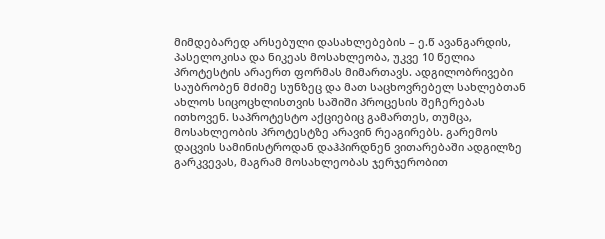მიმდებარედ არსებული დასახლებების – ე.წ ავანგარდის, პასელოკისა და ნიკეას მოსახლეობა, უკვე 10 წელია პროტესტის არაერთ ფორმას მიმართავს. ადგილობრივები საუბრობენ მძიმე სუნზეც და მათ საცხოვრებელ სახლებთან ახლოს სიცოცხლისთვის საშიში პროცესის შეჩერებას ითხოვენ. საპროტესტო აქციებიც გამართეს, თუმცა, მოსახლეობის პროტესტზე არავინ რეაგირებს. გარემოს დაცვის სამინისტროდან დაჰპირდნენ ვითარებაში ადგილზე გარკვევას, მაგრამ მოსახლეობას ჯერჯერობით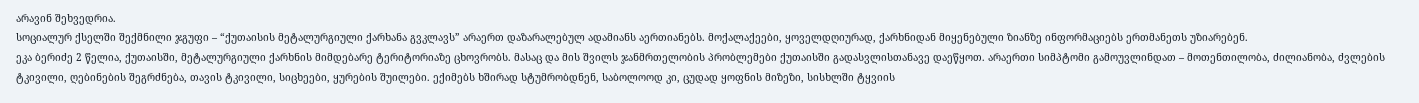არავინ შეხვედრია.
სოციალურ ქსელში შექმნილი ჯგუფი – “ქუთაისის მეტალურგიული ქარხანა გვკლავს” არაერთ დაზარალებულ ადამიანს აერთიანებს. მოქალაქეები, ყოველდღიურად, ქარხნიდან მიყენებული ზიანზე ინფორმაციებს ერთმანეთს უზიარებენ.
ეკა ბერიძე 2 წელია, ქუთაისში, მეტალურგიული ქარხნის მიმდებარე ტერიტორიაზე ცხოვრობს. მასაც და მის შვილს ჯანმრთელობის პრობლემები ქუთაისში გადასვლისთანავე დაეწყოთ. არაერთი სიმპტომი გამოუვლინდათ – მოთენთილობა, ძილიანობა, ძვლების ტკივილი, ღებინების შეგრძნება, თავის ტკივილი, სიცხეები, ყურების შუილები. ექიმებს ხშირად სტუმრობდნენ, საბოლოოდ კი, ცუდად ყოფნის მიზეზი, სისხლში ტყვიის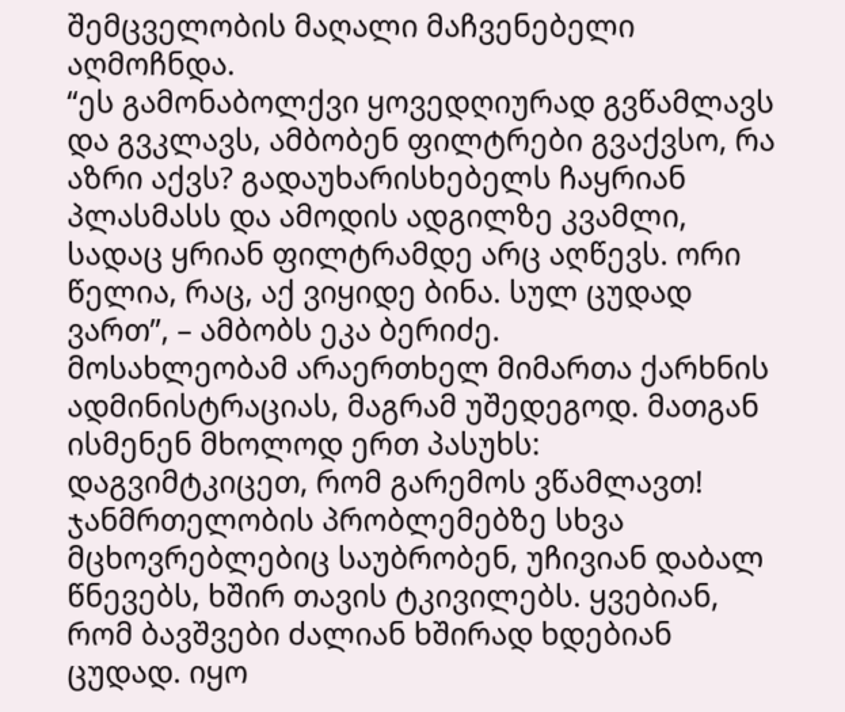შემცველობის მაღალი მაჩვენებელი აღმოჩნდა.
“ეს გამონაბოლქვი ყოვედღიურად გვწამლავს და გვკლავს, ამბობენ ფილტრები გვაქვსო, რა აზრი აქვს? გადაუხარისხებელს ჩაყრიან პლასმასს და ამოდის ადგილზე კვამლი, სადაც ყრიან ფილტრამდე არც აღწევს. ორი წელია, რაც, აქ ვიყიდე ბინა. სულ ცუდად ვართ”, – ამბობს ეკა ბერიძე.
მოსახლეობამ არაერთხელ მიმართა ქარხნის ადმინისტრაციას, მაგრამ უშედეგოდ. მათგან ისმენენ მხოლოდ ერთ პასუხს: დაგვიმტკიცეთ, რომ გარემოს ვწამლავთ!
ჯანმრთელობის პრობლემებზე სხვა მცხოვრებლებიც საუბრობენ, უჩივიან დაბალ წნევებს, ხშირ თავის ტკივილებს. ყვებიან, რომ ბავშვები ძალიან ხშირად ხდებიან ცუდად. იყო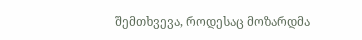შემთხვევა, როდესაც მოზარდმა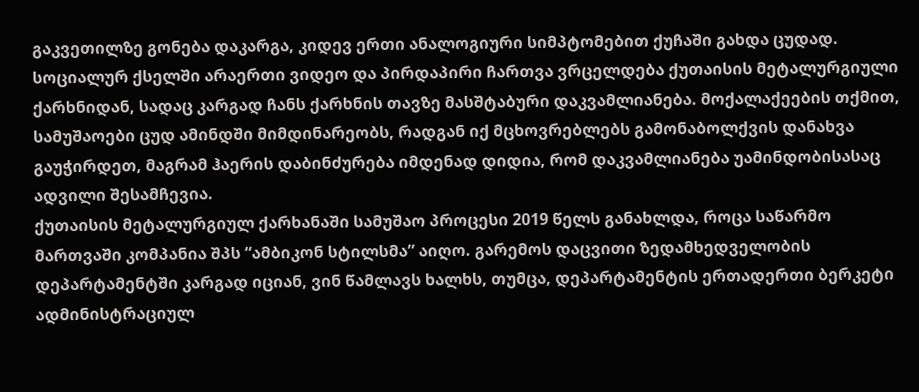გაკვეთილზე გონება დაკარგა, კიდევ ერთი ანალოგიური სიმპტომებით ქუჩაში გახდა ცუდად.
სოციალურ ქსელში არაერთი ვიდეო და პირდაპირი ჩართვა ვრცელდება ქუთაისის მეტალურგიული ქარხნიდან, სადაც კარგად ჩანს ქარხნის თავზე მასშტაბური დაკვამლიანება. მოქალაქეების თქმით, სამუშაოები ცუდ ამინდში მიმდინარეობს, რადგან იქ მცხოვრებლებს გამონაბოლქვის დანახვა გაუჭირდეთ, მაგრამ ჰაერის დაბინძურება იმდენად დიდია, რომ დაკვამლიანება უამინდობისასაც ადვილი შესამჩევია.
ქუთაისის მეტალურგიულ ქარხანაში სამუშაო პროცესი 2019 წელს განახლდა, როცა საწარმო მართვაში კომპანია შპს “ამბიკონ სტილსმა” აიღო. გარემოს დაცვითი ზედამხედველობის დეპარტამენტში კარგად იციან, ვინ წამლავს ხალხს, თუმცა, დეპარტამენტის ერთადერთი ბერკეტი ადმინისტრაციულ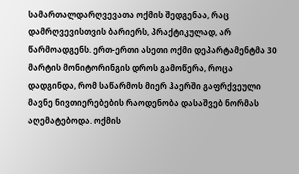სამართალდარღვევათა ოქმის შედგენაა, რაც დამრღვევისთვის ბარიერს, პრაქტიკულად, არ წარმოადგენს. ერთ-ერთი ასეთი ოქმი დეპარტამენტმა 30 მარტის მონიტორინგის დროს გამოწერა, როცა დადგინდა, რომ საწარმოს მიერ ჰაერში გაფრქვეული მავნე ნივთიერებების რაოდენობა დასაშვებ ნორმას აღემატებოდა. ოქმის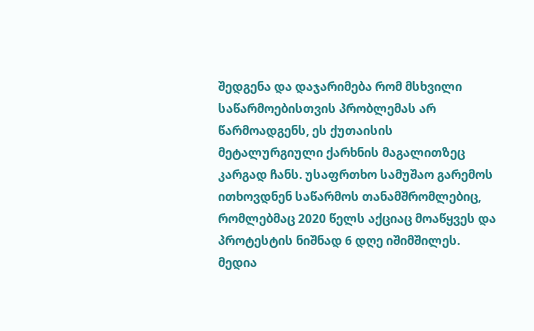შედგენა და დაჯარიმება რომ მსხვილი საწარმოებისთვის პრობლემას არ წარმოადგენს, ეს ქუთაისის მეტალურგიული ქარხნის მაგალითზეც კარგად ჩანს. უსაფრთხო სამუშაო გარემოს ითხოვდნენ საწარმოს თანამშრომლებიც, რომლებმაც 2020 წელს აქციაც მოაწყვეს და პროტესტის ნიშნად 6 დღე იშიმშილეს.
მედია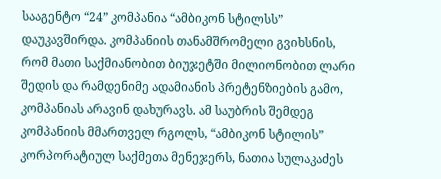სააგენტო “24” კომპანია “ამბიკონ სტილსს” დაუკავშირდა. კომპანიის თანამშრომელი გვიხსნის, რომ მათი საქმიანობით ბიუჯეტში მილიონობით ლარი შედის და რამდენიმე ადამიანის პრეტენზიების გამო, კომპანიას არავინ დახურავს. ამ საუბრის შემდეგ კომპანიის მმართველ რგოლს, “ამბიკონ სტილის” კორპორატიულ საქმეთა მენეჯერს, ნათია სულაკაძეს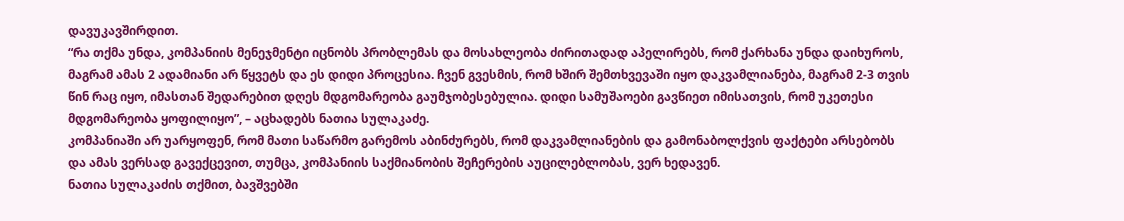დავუკავშირდით.
“რა თქმა უნდა, კომპანიის მენეჯმენტი იცნობს პრობლემას და მოსახლეობა ძირითადად აპელირებს, რომ ქარხანა უნდა დაიხუროს, მაგრამ ამას 2 ადამიანი არ წყვეტს და ეს დიდი პროცესია. ჩვენ გვესმის, რომ ხშირ შემთხვევაში იყო დაკვამლიანება, მაგრამ 2-3 თვის წინ რაც იყო, იმასთან შედარებით დღეს მდგომარეობა გაუმჯობესებულია. დიდი სამუშაოები გავწიეთ იმისათვის, რომ უკეთესი მდგომარეობა ყოფილიყო”, – აცხადებს ნათია სულაკაძე.
კომპანიაში არ უარყოფენ, რომ მათი საწარმო გარემოს აბინძურებს, რომ დაკვამლიანების და გამონაბოლქვის ფაქტები არსებობს და ამას ვერსად გავექცევით, თუმცა, კომპანიის საქმიანობის შეჩერების აუცილებლობას, ვერ ხედავენ.
ნათია სულაკაძის თქმით, ბავშვებში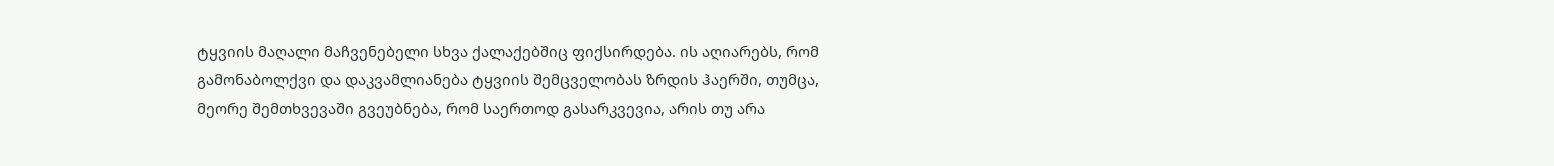ტყვიის მაღალი მაჩვენებელი სხვა ქალაქებშიც ფიქსირდება. ის აღიარებს, რომ გამონაბოლქვი და დაკვამლიანება ტყვიის შემცველობას ზრდის ჰაერში, თუმცა, მეორე შემთხვევაში გვეუბნება, რომ საერთოდ გასარკვევია, არის თუ არა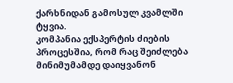ქარხნიდან გამოსულ კვამლში ტყვია.
კომპანია ექსპერტის ძიების პროცესშია, რომ რაც შეიძლება მინიმუმამდე დაიყვანონ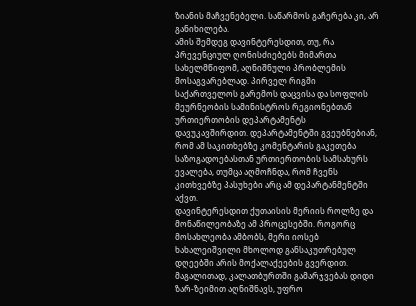ზიანის მაჩვენებელი. საწარმოს გაჩერება კი, არ განიხილება.
ამის შემდეგ დავინტერესდით, თუ, რა პრევენციულ ღონისძიებებს მიმართა სახელმწიფომ, აღნიშნული პრობლემის მოსაგვარებლად. პირველ რიგში საქართველოს გარემოს დაცვისა და სოფლის მეურნეობის სამინისტროს რეგიონებთან ურთიერთობის დეპარტამენტს დავუკავშირდით. დეპარტამენტში გვეუბნებიან, რომ ამ საკითხებზე კომენტარის გაკეთება საზოგადოებასთან ურთიერთობის სამსახურს ევალება, თუმცა აღმოჩნდა, რომ ჩვენს კითხვებზე პასუხები არც ამ დეპარტანმენტში აქვთ.
დავინტერესდით ქუთაისის მერიის როლზე და მონაწილეობაზე ამ პროცესებში. როგორც მოსახლეობა ამბობს, მერი იოსებ ხახალეიშვილი მხოლოდ განსაკუთრებულ დღეებში არის მოქალაქეების გვერდით. მაგალითად, კალათბურთში გამარჯვებას დიდი ზარ-ზეიმით აღნიშნავს, უფრო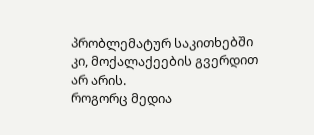პრობლემატურ საკითხებში კი, მოქალაქეების გვერდით არ არის.
როგორც მედია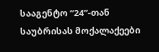სააგენტო “24”-თან საუბრისას მოქალაქეები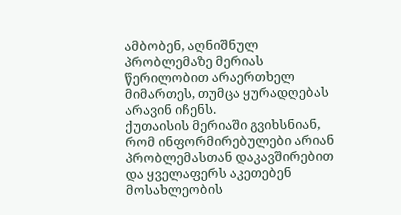ამბობენ, აღნიშნულ პრობლემაზე მერიას წერილობით არაერთხელ მიმართეს, თუმცა ყურადღებას არავინ იჩენს.
ქუთაისის მერიაში გვიხსნიან, რომ ინფორმირებულები არიან პრობლემასთან დაკავშირებით და ყველაფერს აკეთებენ მოსახლეობის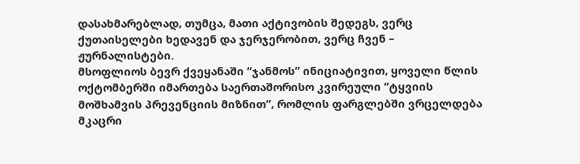დასახმარებლად, თუმცა, მათი აქტივობის შედეგს, ვერც ქუთაისელები ხედავენ და ჯერჯერობით, ვერც ჩვენ – ჟურნალისტები.
მსოფლიოს ბევრ ქვეყანაში “ჯანმოს” ინიციატივით, ყოველი წლის ოქტომბერში იმართება საერთაშორისო კვირეული “ტყვიის მოშხამვის პრევენციის მიზნით”, რომლის ფარგლებში ვრცელდება მკაცრი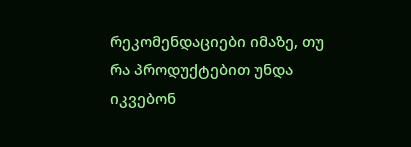რეკომენდაციები იმაზე, თუ რა პროდუქტებით უნდა იკვებონ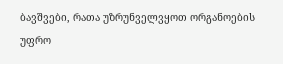ბავშვები, რათა უზრუნველვყოთ ორგანოების უფრო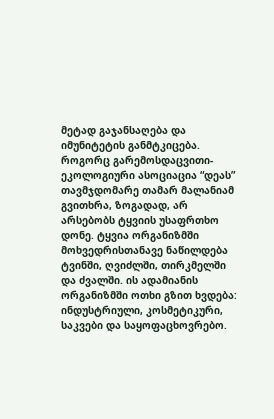მეტად გაჯანსაღება და იმუნიტეტის განმტკიცება.
როგორც გარემოსდაცვითი-ეკოლოგიური ასოციაცია “დეას” თავმჯდომარე თამარ მალანიამ გვითხრა, ზოგადად, არ არსებობს ტყვიის უსაფრთხო დონე. ტყვია ორგანიზმში მოხვედრისთანავე ნაწილდება ტვინში, ღვიძლში, თირკმელში და ძვალში. ის ადამიანის ორგანიზმში ოთხი გზით ხვდება: ინდუსტრიული, კოსმეტიკური, საკვები და საყოფაცხოვრებო.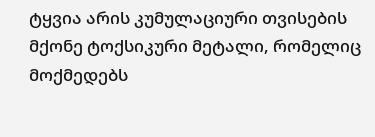ტყვია არის კუმულაციური თვისების მქონე ტოქსიკური მეტალი, რომელიც მოქმედებს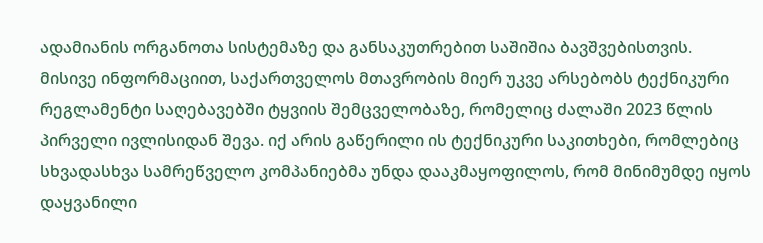ადამიანის ორგანოთა სისტემაზე და განსაკუთრებით საშიშია ბავშვებისთვის.
მისივე ინფორმაციით, საქართველოს მთავრობის მიერ უკვე არსებობს ტექნიკური რეგლამენტი საღებავებში ტყვიის შემცველობაზე, რომელიც ძალაში 2023 წლის პირველი ივლისიდან შევა. იქ არის გაწერილი ის ტექნიკური საკითხები, რომლებიც სხვადასხვა სამრეწველო კომპანიებმა უნდა დააკმაყოფილოს, რომ მინიმუმდე იყოს დაყვანილი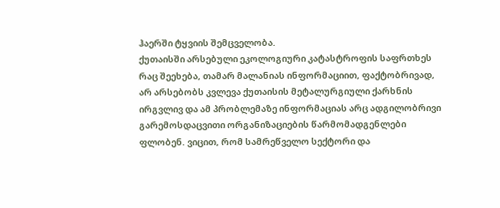ჰაერში ტყვიის შემცველობა.
ქუთაისში არსებული ეკოლოგიური კატასტროფის საფრთხეს რაც შეეხება, თამარ მალანიას ინფორმაციით, ფაქტობრივად, არ არსებობს კვლევა ქუთაისის მეტალურგიული ქარხნის ირგვლივ და ამ პრობლემაზე ინფორმაციას არც ადგილობრივი გარემოსდაცვითი ორგანიზაციების წარმომადგენლები ფლობენ. ვიცით, რომ სამრეწველო სექტორი და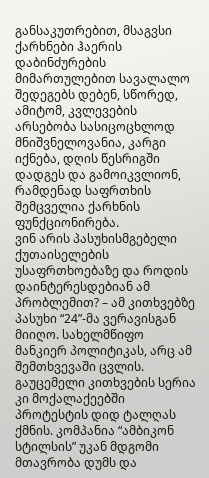განსაკუთრებით, მსაგვსი ქარხნები ჰაერის დაბინძურების მიმართულებით სავალალო შედეგებს დებენ, სწორედ, ამიტომ, კვლევების არსებობა სასიცოცხლოდ მნიშვნელოვანია, კარგი იქნება, დღის წესრიგში დადგეს და გამოიკვლიონ, რამდენად საფრთხის შემცველია ქარხნის ფუნქციონირება.
ვინ არის პასუხისმგებელი ქუთაისელების უსაფრთხოებაზე და როდის დაინტერესდებიან ამ პრობლემით? – ამ კითხვებზე პასუხი “24”-მა ვერავისგან მიიღო. სახელმწიფო მანკიერ პოლიტიკას, არც ამ შემთხვევაში ცვლის. გაუცემელი კითხვების სერია კი მოქალაქეებში პროტესტის დიდ ტალღას ქმნის. კომპანია “ამბიკონ სტილსის” უკან მდგომი მთავრობა დუმს და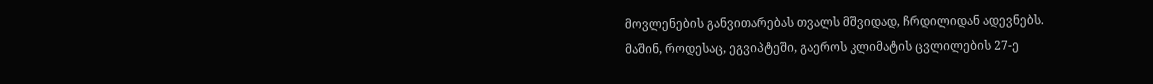მოვლენების განვითარებას თვალს მშვიდად, ჩრდილიდან ადევნებს.
მაშინ, როდესაც, ეგვიპტეში, გაეროს კლიმატის ცვლილების 27-ე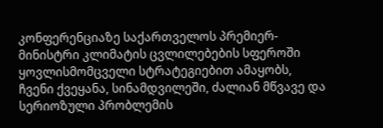კონფერენციაზე საქართველოს პრემიერ-მინისტრი კლიმატის ცვლილებების სფეროში ყოვლისმომცველი სტრატეგიებით ამაყობს, ჩვენი ქვეყანა, სინამდვილეში, ძალიან მწვავე და სერიოზული პრობლემის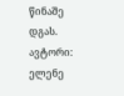წინაშე დგას.
ავტორი: ელენე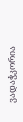ვადაჭკორია